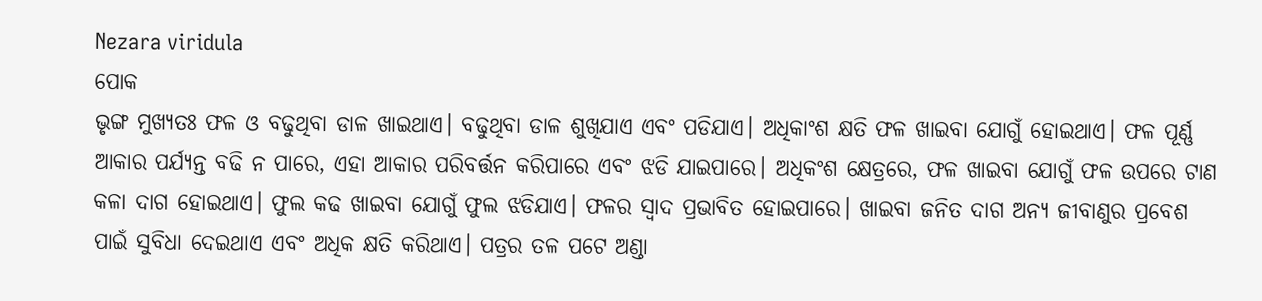Nezara viridula
ପୋକ
ଭୃଙ୍ଗ ମୁଖ୍ୟତଃ ଫଳ ଓ ବଢୁଥିବା ଡାଳ ଖାଇଥାଏ। ବଢୁଥିବା ଡାଳ ଶୁଖିଯାଏ ଏବଂ ପଡିଯାଏ। ଅଧିକାଂଶ କ୍ଷତି ଫଳ ଖାଇବା ଯୋଗୁଁ ହୋଇଥାଏ। ଫଳ ପୂର୍ଣ୍ଣ ଆକାର ପର୍ଯ୍ୟନ୍ତ ବଢି ନ ପାରେ, ଏହା ଆକାର ପରିବର୍ତ୍ତନ କରିପାରେ ଏବଂ ଝଡି ଯାଇପାରେ। ଅଧିକଂଶ କ୍ଷେତ୍ରରେ, ଫଳ ଖାଇବା ଯୋଗୁଁ ଫଳ ଉପରେ ଟାଣ କଳା ଦାଗ ହୋଇଥାଏ। ଫୁଲ କଢ ଖାଇବା ଯୋଗୁଁ ଫୁଲ ଝଡିଯାଏ। ଫଳର ସ୍ଵାଦ ପ୍ରଭାବିତ ହୋଇପାରେ। ଖାଇବା ଜନିତ ଦାଗ ଅନ୍ୟ ଜୀବାଣୁର ପ୍ରବେଶ ପାଇଁ ସୁବିଧା ଦେଇଥାଏ ଏବଂ ଅଧିକ କ୍ଷତି କରିଥାଏ। ପତ୍ରର ତଳ ପଟେ ଅଣ୍ଡା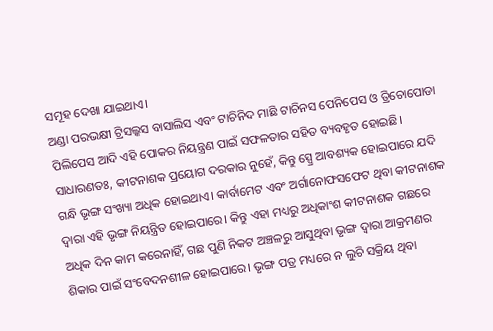ସମୂହ ଦେଖା ଯାଇଥାଏ।
ଅଣ୍ଡା ପରଭକ୍ଷୀ ଟ୍ରିସଲ୍କସ ବାସାଲିସ ଏବଂ ଟାଚିନିଦ ମାଛି ଟାଚିନସ ପେନିପେସ ଓ ତ୍ରିଚୋପୋଡା ପିଲିପେସ ଆଦି ଏହି ପୋକର ନିୟନ୍ତ୍ରଣ ପାଇଁ ସଫଳତାର ସହିତ ବ୍ୟବହୃତ ହୋଇଛି।
ସାଧାରଣତଃ, କୀଟନାଶକ ପ୍ରୟୋଗ ଦରକାର ନୁହେଁ, କିନ୍ତୁ ସ୍ପ୍ରେ ଆବଶ୍ୟକ ହୋଇପାରେ ଯଦି ଗନ୍ଧି ଭୃଙ୍ଗ ସଂଖ୍ୟା ଅଧିକ ହୋଇଥାଏ। କାର୍ବାମେଟ ଏବଂ ଅର୍ଗାନୋଫସଫେଟ ଥିବା କୀଟନାଶକ ଦ୍ଵାରା ଏହି ଭୃଙ୍ଗ ନିୟନ୍ତ୍ରିତ ହୋଇପାରେ। କିନ୍ତୁ ଏହା ମଧ୍ୟରୁ ଅଧିକାଂଶ କୀଟନାଶକ ଗଛରେ ଅଧିକ ଦିନ କାମ କରେନାହିଁ, ଗଛ ପୁଣି ନିକଟ ଅଞ୍ଚଳରୁ ଆସୁଥିବା ଭୃଙ୍ଗ ଦ୍ଵାରା ଆକ୍ରମଣର ଶିକାର ପାଇଁ ସଂବେଦନଶୀଳ ହୋଇପାରେ। ଭୃଙ୍ଗ ପତ୍ର ମଧ୍ୟରେ ନ ଲୁଚି ସକ୍ରିୟ ଥିବା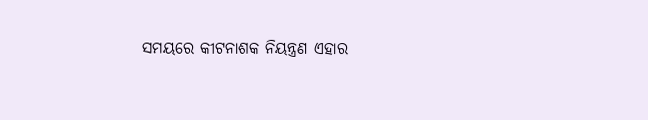ସମୟରେ କୀଟନାଶକ ନିୟନ୍ତ୍ରଣ ଏହାର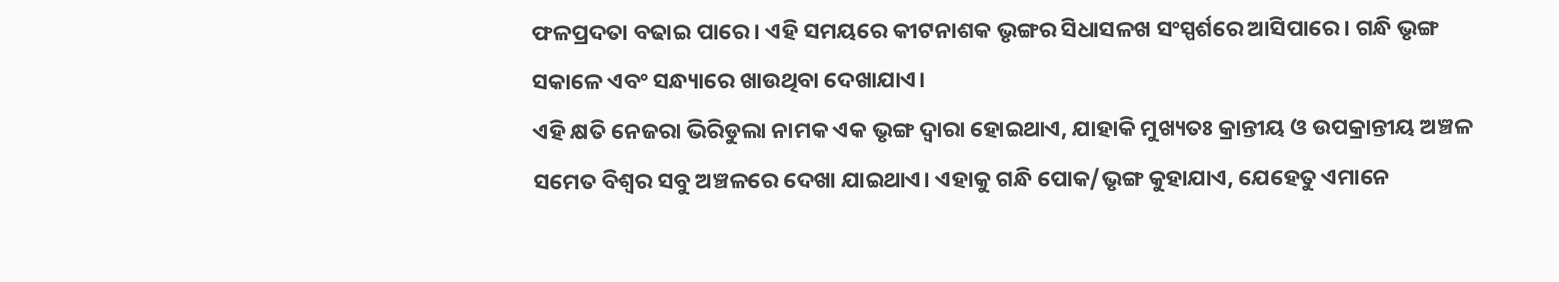ଫଳପ୍ରଦତା ବଢାଇ ପାରେ। ଏହି ସମୟରେ କୀଟନାଶକ ଭୃଙ୍ଗର ସିଧାସଳଖ ସଂସ୍ପର୍ଶରେ ଆସିପାରେ। ଗନ୍ଧି ଭୃଙ୍ଗ ସକାଳେ ଏବଂ ସନ୍ଧ୍ୟାରେ ଖାଉଥିବା ଦେଖାଯାଏ।
ଏହି କ୍ଷତି ନେଜରା ଭିରିଡୁଲା ନାମକ ଏକ ଭୃଙ୍ଗ ଦ୍ଵାରା ହୋଇଥାଏ, ଯାହାକି ମୁଖ୍ୟତଃ କ୍ରାନ୍ତୀୟ ଓ ଉପକ୍ରାନ୍ତୀୟ ଅଞ୍ଚଳ ସମେତ ବିଶ୍ଵର ସବୁ ଅଞ୍ଚଳରେ ଦେଖା ଯାଇଥାଏ। ଏହାକୁ ଗନ୍ଧି ପୋକ/ଭୃଙ୍ଗ କୁହାଯାଏ, ଯେହେତୁ ଏମାନେ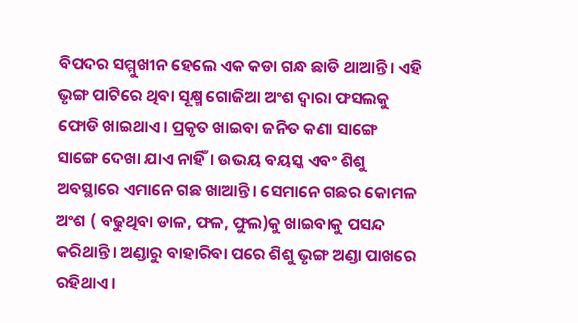ବିପଦର ସମ୍ମୁଖୀନ ହେଲେ ଏକ କଡା ଗନ୍ଧ ଛାଡି ଥାଆନ୍ତି। ଏହି ଭୃଙ୍ଗ ପାଟିରେ ଥିବା ସୂକ୍ଷ୍ମ ଗୋଜିଆ ଅଂଶ ଦ୍ଵାରା ଫସଲକୁ ଫୋଡି ଖାଇଥାଏ। ପ୍ରକୃତ ଖାଇବା ଜନିତ କଣା ସାଙ୍ଗେ ସାଙ୍ଗେ ଦେଖା ଯାଏ ନାହିଁ। ଉଭୟ ବୟସ୍କ ଏବଂ ଶିଶୁ ଅବସ୍ଥାରେ ଏମାନେ ଗଛ ଖାଆନ୍ତି। ସେମାନେ ଗଛର କୋମଳ ଅଂଶ ( ବଢୁଥିବା ଡାଳ, ଫଳ, ଫୁଲ)କୁ ଖାଇବାକୁ ପସନ୍ଦ କରିଥାନ୍ତି। ଅଣ୍ଡାରୁ ବାହାରିବା ପରେ ଶିଶୁ ଭୃଙ୍ଗ ଅଣ୍ଡା ପାଖରେ ରହିଥାଏ।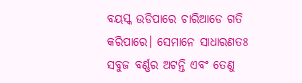ବୟସ୍କ ଉଡିପାରେ ଚାରିଆଡେ ଗତି କରିପାରେ। ସେମାନେ ସାଧାରଣତଃ ସବୁଜ ବର୍ଣ୍ଣର ଅଟନ୍ତି ଏବଂ ତେଣୁ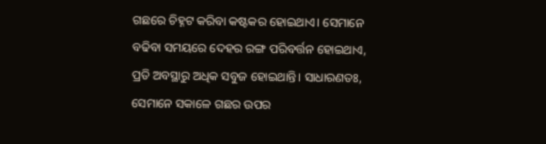ଗଛରେ ଚିହ୍ନଟ କରିବା କଷ୍ଟକର ହୋଇଥାଏ। ସେମାନେ ବଢିବା ସମୟରେ ଦେହର ରଙ୍ଗ ପରିବର୍ତ୍ତନ ହୋଇଥାଏ, ପ୍ରତି ଅବସ୍ଥାରୁ ଅଧିକ ସବୁଜ ହୋଇଥାନ୍ତି। ସାଧାରଣତଃ, ସେମାନେ ସକାଳେ ଗଛର ଉପର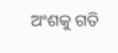ଅଂଶକୁ ଗତି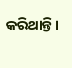କରିଥାନ୍ତି।